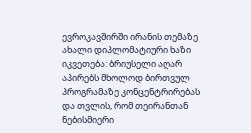ევროკავშირში ირანის თემაზე ახალი დიპლომატიური ხაზი იკვეთება: ბრიუსელი აღარ აპირებს მხოლოდ ბირთვულ პროგრამაზე კონცენტრირებას და თვლის, რომ თეირანთან ნებისმიერი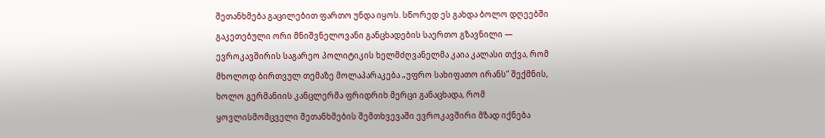შეთანხმება გაცილებით ფართო უნდა იყოს. სწორედ ეს გახდა ბოლო დღეებში გაკეთებული ორი მნიშვნელოვანი განცხადების საერთო გზავნილი — ევროკავშირის საგარეო პოლიტიკის ხელმძღვანელმა კაია კალასი თქვა, რომ მხოლოდ ბირთვულ თემაზე მოლაპარაკება „უფრო სახიფათო ირანს“ შექმნის, ხოლო გერმანიის კანცლერმა ფრიდრიხ მერცი განაცხადა, რომ ყოვლისმომცველი შეთანხმების შემთხვევაში ევროკავშირი მზად იქნება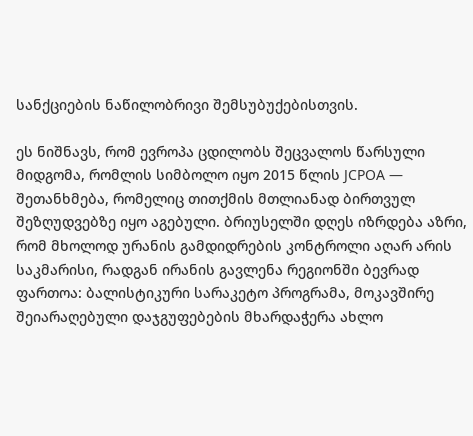სანქციების ნაწილობრივი შემსუბუქებისთვის.

ეს ნიშნავს, რომ ევროპა ცდილობს შეცვალოს წარსული მიდგომა, რომლის სიმბოლო იყო 2015 წლის JCPOA — შეთანხმება, რომელიც თითქმის მთლიანად ბირთვულ შეზღუდვებზე იყო აგებული. ბრიუსელში დღეს იზრდება აზრი, რომ მხოლოდ ურანის გამდიდრების კონტროლი აღარ არის საკმარისი, რადგან ირანის გავლენა რეგიონში ბევრად ფართოა: ბალისტიკური სარაკეტო პროგრამა, მოკავშირე შეიარაღებული დაჯგუფებების მხარდაჭერა ახლო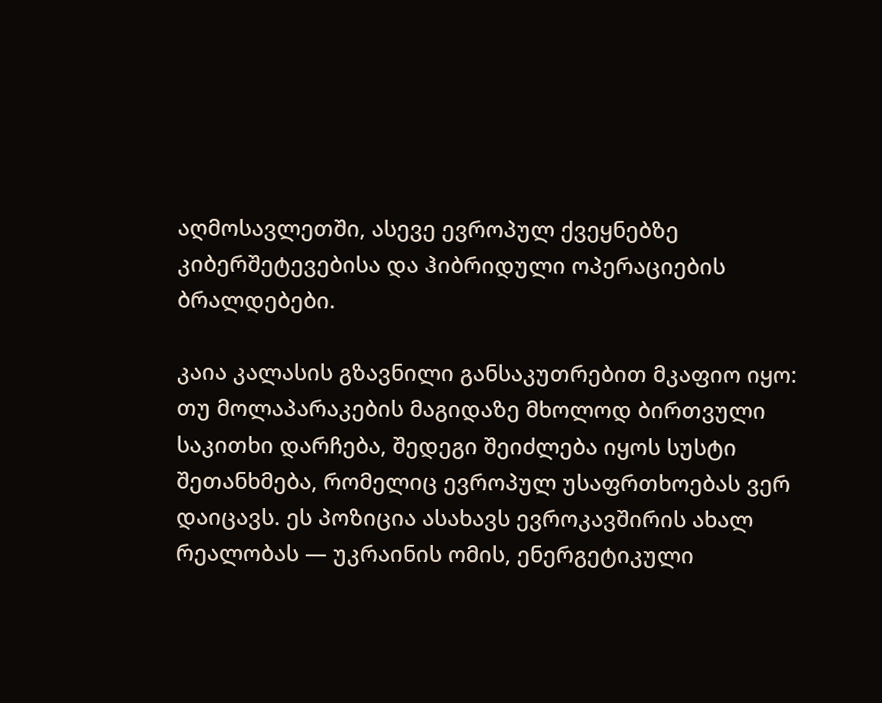აღმოსავლეთში, ასევე ევროპულ ქვეყნებზე კიბერშეტევებისა და ჰიბრიდული ოპერაციების ბრალდებები.

კაია კალასის გზავნილი განსაკუთრებით მკაფიო იყო: თუ მოლაპარაკების მაგიდაზე მხოლოდ ბირთვული საკითხი დარჩება, შედეგი შეიძლება იყოს სუსტი შეთანხმება, რომელიც ევროპულ უსაფრთხოებას ვერ დაიცავს. ეს პოზიცია ასახავს ევროკავშირის ახალ რეალობას — უკრაინის ომის, ენერგეტიკული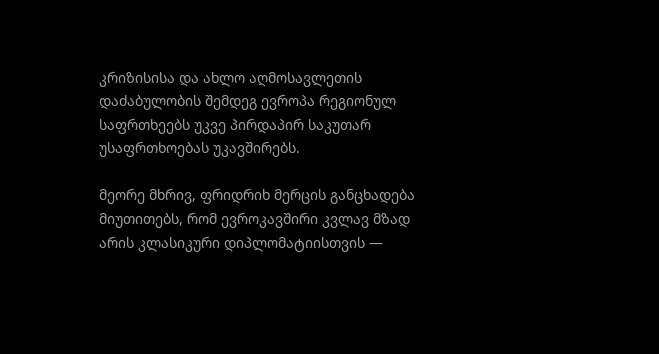კრიზისისა და ახლო აღმოსავლეთის დაძაბულობის შემდეგ ევროპა რეგიონულ საფრთხეებს უკვე პირდაპირ საკუთარ უსაფრთხოებას უკავშირებს.

მეორე მხრივ, ფრიდრიხ მერცის განცხადება მიუთითებს, რომ ევროკავშირი კვლავ მზად არის კლასიკური დიპლომატიისთვის —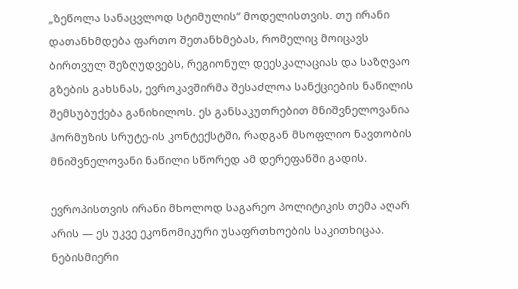„ზეწოლა სანაცვლოდ სტიმულის“ მოდელისთვის. თუ ირანი დათანხმდება ფართო შეთანხმებას, რომელიც მოიცავს ბირთვულ შეზღუდვებს, რეგიონულ დეესკალაციას და საზღვაო გზების გახსნას, ევროკავშირმა შესაძლოა სანქციების ნაწილის შემსუბუქება განიხილოს. ეს განსაკუთრებით მნიშვნელოვანია ჰორმუზის სრუტე-ის კონტექსტში, რადგან მსოფლიო ნავთობის მნიშვნელოვანი ნაწილი სწორედ ამ დერეფანში გადის.

ევროპისთვის ირანი მხოლოდ საგარეო პოლიტიკის თემა აღარ არის — ეს უკვე ეკონომიკური უსაფრთხოების საკითხიცაა. ნებისმიერი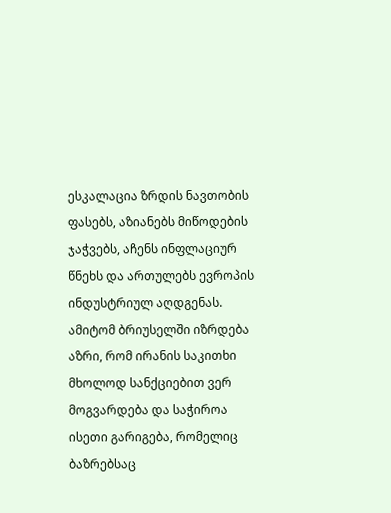ესკალაცია ზრდის ნავთობის ფასებს, აზიანებს მიწოდების ჯაჭვებს, აჩენს ინფლაციურ წნეხს და ართულებს ევროპის ინდუსტრიულ აღდგენას. ამიტომ ბრიუსელში იზრდება აზრი, რომ ირანის საკითხი მხოლოდ სანქციებით ვერ მოგვარდება და საჭიროა ისეთი გარიგება, რომელიც ბაზრებსაც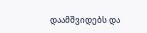დაამშვიდებს და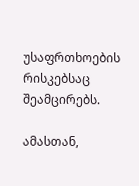უსაფრთხოების რისკებსაც შეამცირებს.

ამასთან,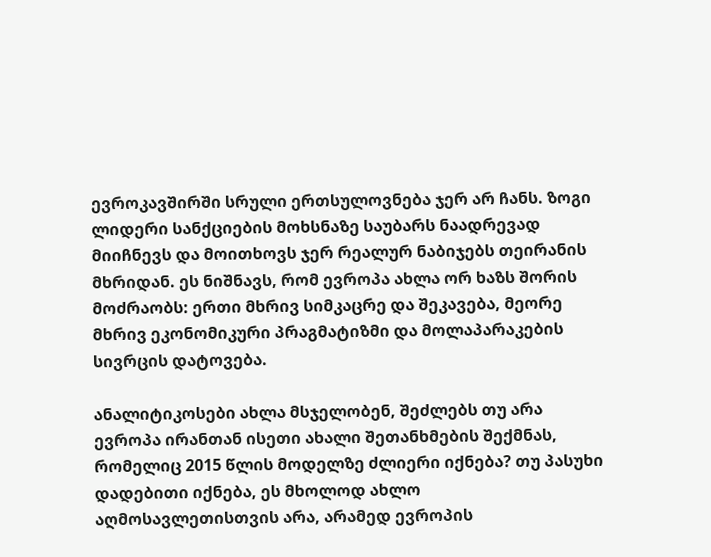ევროკავშირში სრული ერთსულოვნება ჯერ არ ჩანს. ზოგი ლიდერი სანქციების მოხსნაზე საუბარს ნაადრევად მიიჩნევს და მოითხოვს ჯერ რეალურ ნაბიჯებს თეირანის მხრიდან. ეს ნიშნავს, რომ ევროპა ახლა ორ ხაზს შორის მოძრაობს: ერთი მხრივ სიმკაცრე და შეკავება, მეორე მხრივ ეკონომიკური პრაგმატიზმი და მოლაპარაკების სივრცის დატოვება.

ანალიტიკოსები ახლა მსჯელობენ, შეძლებს თუ არა ევროპა ირანთან ისეთი ახალი შეთანხმების შექმნას, რომელიც 2015 წლის მოდელზე ძლიერი იქნება? თუ პასუხი დადებითი იქნება, ეს მხოლოდ ახლო აღმოსავლეთისთვის არა, არამედ ევროპის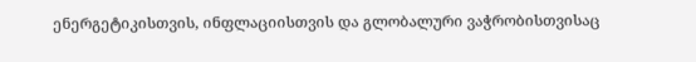ენერგეტიკისთვის, ინფლაციისთვის და გლობალური ვაჭრობისთვისაც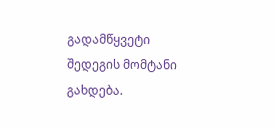გადამწყვეტი შედეგის მომტანი გახდება.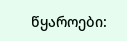წყაროები: